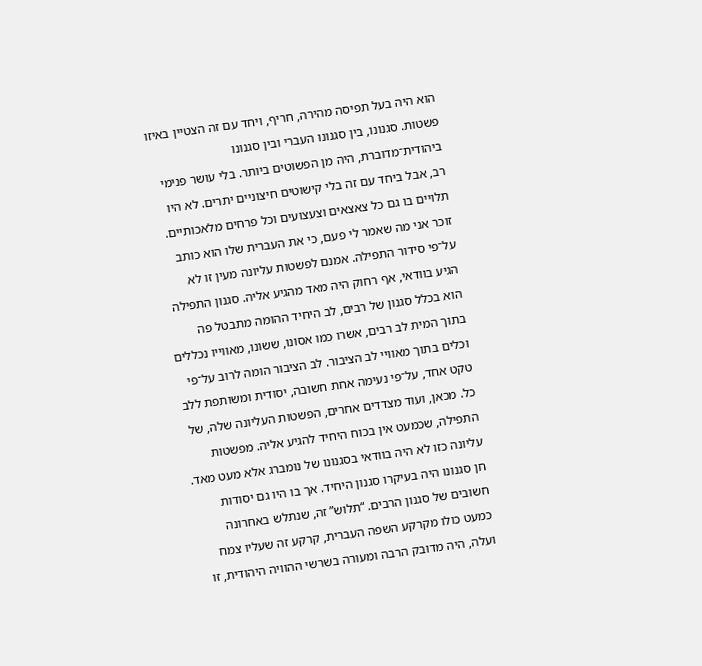הוא היה בעל תפיסה מהירה, חריף, ויחד עם זה הצטיין באיזו פשטות. סגנונו, בין סגנונו העברי ובין סגנונו ביהודית־מדוברת, היה מן הפשוטים ביותר. בלי עושר פנימי רב, אבל ביחד עם זה בלי קישוטים חיצוניים יתרים. לא היו תלויים בו גם כל צאצאים וצעצועים וכל פרחים מלאכותיים. זוכר אני מה שאמר לי פעם, כי את העברית שלו הוא כותב על־פי סידור התפילה. אמנם לפשטות עליונה מעין זו לא הגיע בוודאי, אף רחוק היה מאד מהגיע אליה. סגנון התפילה הוא בכלל סגנון של רבים, לב היחיד ההומה מתבטל פה בתוך המית לב רבים, אשרו כמו אסונו, ששונו, מאווייו נכללים וכלים בתוך מאוויי לב הציבור. לב הציבור הומה לרוב על־פי טקט אחד, על־פי נעימה אחת חשובה, יסודית ומשותפת ללב כל. מכאן, ועוד מצדדים אחרים, הפשטות העליונה שלה, של התפילה, שכמעט אין בכוח היחיד להגיע אליה. מפשטות עליונה כזו לא היה בוודאי בסגנונו של נומברג אלא מעט מאד. חן סגנונו היה בעיקרו סגנון היחיד. אך בו היו גם יסודות חשובים של סגנון הרבים. “תלוש” זה, שנתלש באחרונה כמעט כולו מקרקע השפה העברית, קרקע זה שעליו צמח ועלה, היה מדובק הרבה ומעורה בשרשי ההוויה היהודית, זו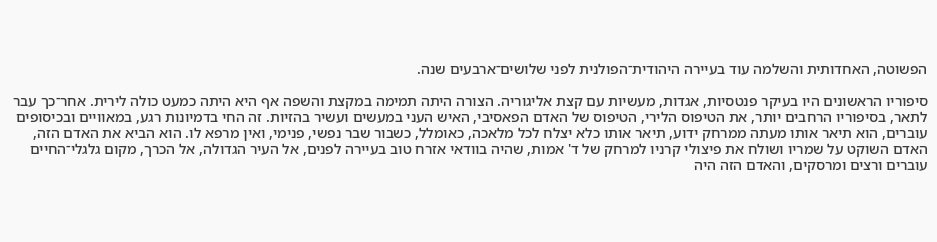הפשוטה, האחדותית והשלמה עוד בעיירה היהודית־הפולנית לפני שלושים־ארבעים שנה.

סיפוריו הראשונים היו בעיקר פנטסיות, אגדות, מעשיות עם קצת אליגוריה. הצורה היתה תמימה במקצת והשפה אף היא היתה כמעט כולה לירית. אחר־כך עבר לתאר, בסיפוריו הרחבים יותר, את הטיפוס הלירי, הטיפוס של האדם הפאסיבי, האיש העני במעשים ועשיר בהזיות. זה החי בדמיונות רגע, במאוויים ובכיסופים עוברים, הוא תיאר אותו מעתה ממרחק ידוע, תיאר אותו כלא יצלח לכל מלאכה, כאומלל, כשבור שבר נפשי, פנימי, ואין מרפא לו. הוא הביא את האדם הזה, האדם השוקט על שמריו ושולח את פיצולי קרניו למרחק של ד' אמות, שהיה בוודאי אזרח טוב בעיירה לפנים, אל העיר הגדולה, אל הכרך, מקום גלגלי־החיים עוברים ורצים ומרסקים, והאדם הזה היה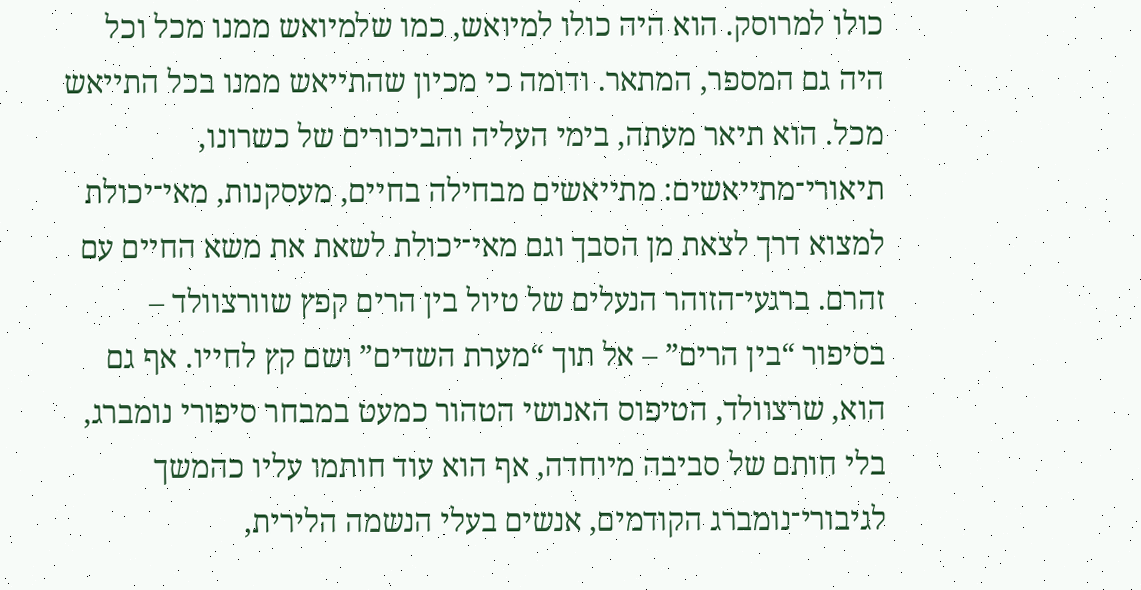כולו למרוסק. הוא היה כולו למיואש, כמו שלמיואש ממנו מכל וכל היה גם המספר, המתאר. ודומה כי מכיון שהתייאש ממנו בכל התייאש מכל. הוא תיאר מעתה, בימי העליה והביכורים של כשרונו, תיאורי־מתייאשים: מתייאשים מבחילה בחיים, מעסקנות, מאי־יכולת למצוא דרך לצאת מן הסבך וגם מאי־יכולת לשאת את משא החיים עם זהרם. ברגעי־הזוהר הנעלים של טיול בין הרים קפץ שוורצוולד – בסיפור “בין הרים” – אל תוך “מערת השדים” ושם קץ לחייו. אף גם הוא, שרצוולד, הטיפוס האנושי הטהור כמעט במבחר סיפורי נומברג, בלי חותם של סביבה מיוחדה, אף הוא עוד חותמו עליו כהמשך לגיבורי־נומברג הקודמים, אנשים בעלי הנשמה הלירית,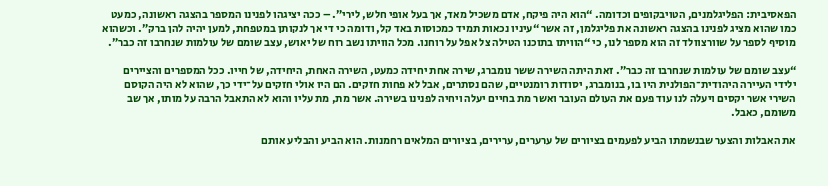הפאסיבית: הפליגלמנים, הטויבקופים וכדומה. “הוא היה פיקח, אדם משכיל מאד, אך בעל אופי חלש, לירי”. – ככה יציגהו לפנינו המספר בהצגה ראשונה, כמעט כמו שהוא מציג לפנינו בהצגה ראשונה את פליגלמן, זה אשר “עיניו נכאות תמיד כמכוסות באד קל, ודומה כי די אך לנקותן במטפחת, למען יהיה להן ברק”. וכשהוא מוסיף לספר על שוורצוולד זה הוא מספר לנו, כי “הוויתו בתוכנו הטילה צל אפל על רוחנו. מכל הוויתו נשב רוח של יאוש, עצב שומם של עולמות שנחרבו זה כבר”.

“עצב שומם של עולמות שנחרבו זה כבר”. זאת היתה השירה ששר נומברג, שירה אחת יחידה כמעט, השירה האחת, היחידה, של חייו. ככל המספרים והציירים ילידי העיירה היהודית־הפולנית היו בו, בנומברג, יסודות רומנטיים, שהם נסתרים, אבל לא פחות חזקים. הם היו אולי חזקים על־ידי כך, שהוא לא היה הקוסם השירי אשר יקסים ויעלה לנו עוד פעם את העולם העובר ואשר מת בחיים יעלה ויחיה לפנינו בשירה. אשר מת, מת עליו והוא לא התאבל הרבה על מותו, אך שב משומם, כאבל.

את האבלות והצער שבנשמתו הביע לפעמים בציורים של ערערים, ערירים, בציורים המלאים רחמנות. הוא הביע והבליע אותם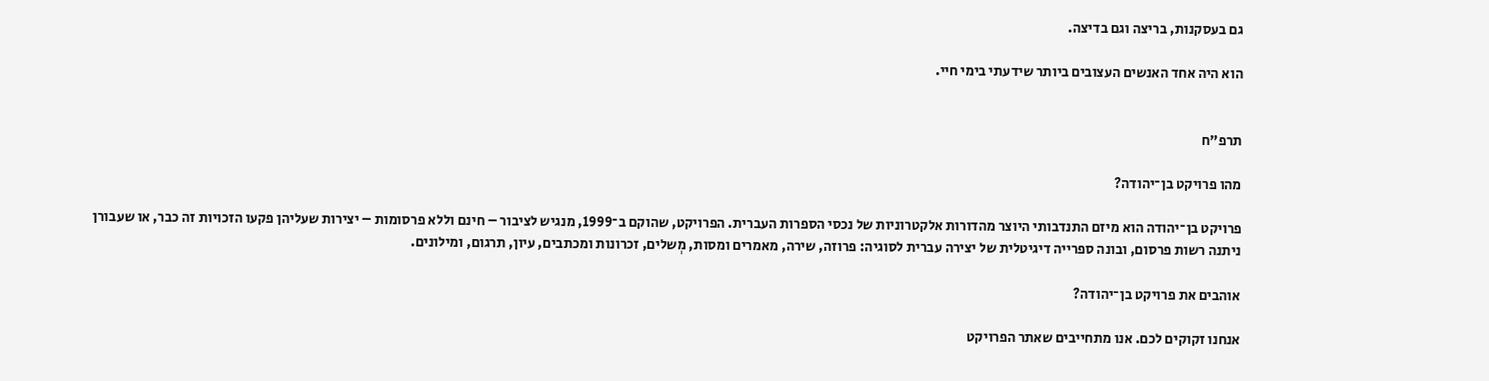גם בעסקנות, בריצה וגם בדיצה.

הוא היה אחד האנשים העצובים ביותר שידעתי בימי חיי.


תרפ"ח

מהו פרויקט בן־יהודה?

פרויקט בן־יהודה הוא מיזם התנדבותי היוצר מהדורות אלקטרוניות של נכסי הספרות העברית. הפרויקט, שהוקם ב־1999, מנגיש לציבור – חינם וללא פרסומות – יצירות שעליהן פקעו הזכויות זה כבר, או שעבורן ניתנה רשות פרסום, ובונה ספרייה דיגיטלית של יצירה עברית לסוגיה: פרוזה, שירה, מאמרים ומסות, מְשלים, זכרונות ומכתבים, עיון, תרגום, ומילונים.

אוהבים את פרויקט בן־יהודה?

אנחנו זקוקים לכם. אנו מתחייבים שאתר הפרויקט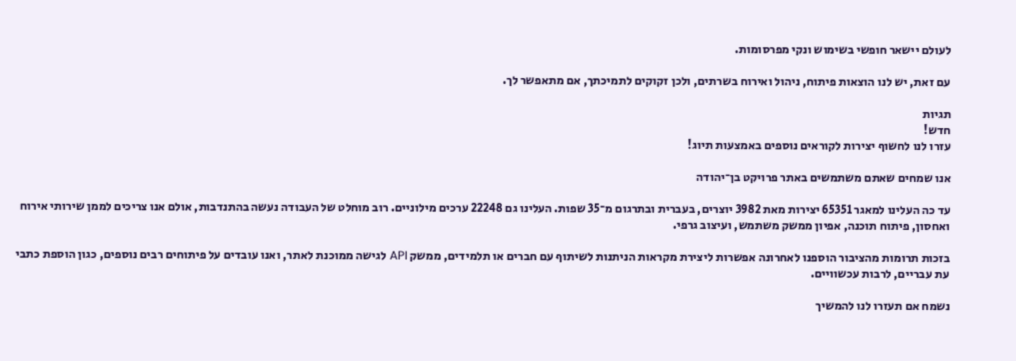לעולם יישאר חופשי בשימוש ונקי מפרסומות.

עם זאת, יש לנו הוצאות פיתוח, ניהול ואירוח בשרתים, ולכן זקוקים לתמיכתך, אם מתאפשר לך.

תגיות
חדש!
עזרו לנו לחשוף יצירות לקוראים נוספים באמצעות תיוג!

אנו שמחים שאתם משתמשים באתר פרויקט בן־יהודה

עד כה העלינו למאגר 65351 יצירות מאת 3982 יוצרים, בעברית ובתרגום מ־35 שפות. העלינו גם 22248 ערכים מילוניים. רוב מוחלט של העבודה נעשה בהתנדבות, אולם אנו צריכים לממן שירותי אירוח ואחסון, פיתוח תוכנה, אפיון ממשק משתמש, ועיצוב גרפי.

בזכות תרומות מהציבור הוספנו לאחרונה אפשרות ליצירת מקראות הניתנות לשיתוף עם חברים או תלמידים, ממשק API לגישה ממוכנת לאתר, ואנו עובדים על פיתוחים רבים נוספים, כגון הוספת כתבי עת עבריים, לרבות עכשוויים.

נשמח אם תעזרו לנו להמשיך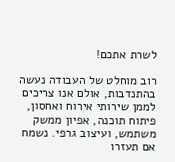לשרת אתכם!

רוב מוחלט של העבודה נעשה בהתנדבות, אולם אנו צריכים לממן שירותי אירוח ואחסון, פיתוח תוכנה, אפיון ממשק משתמש, ועיצוב גרפי. נשמח אם תעזרו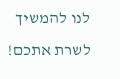לנו להמשיך לשרת אתכם!